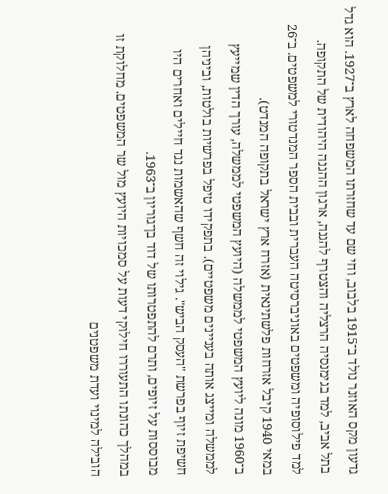גדעון מקס האוזנר נולד ב־1915 בלבוב, וחי שם עד שחזרתו המשפחה לארץ ב־1927. הוא גדל בתל אביב, למד בגימנסיה הרצליה והצטרף להגנה, ארגון ההגנה היהודית של התקופה.
למד פילוסופיה ומשפטים באוניברסיטה העברית ובבית הספר המנדטורי למשפטים. ב־26 במאי 1940 קיבל אזרחות פלשתינאית (אזרח ארץ ישראל בתקופה המנדט).
ב־1960 מונה ליועץ המשפטי לממשלה (היועץ המשפטי לממשלה, עורך הדין שמייעץ לממשלה ומייצג אותה בעניינים משפטיים). בתפקידו טיפל בפרשיות בולטות, וביניהן חשיפת זיוף בפרשת "העסק הביש". גילוי זה חשף שהאשמות נגד חיילים ואחרים היו מבוססות על זיופים, ותרם להתפטרותו של דוד בן־גוריון ב־1963.
במהלך כהונתו התעוררו חילוקי דעות על סמכויות היועץ מול שר המשפטים. מחלוקת זו הובילה למינוי ועדת משפטנים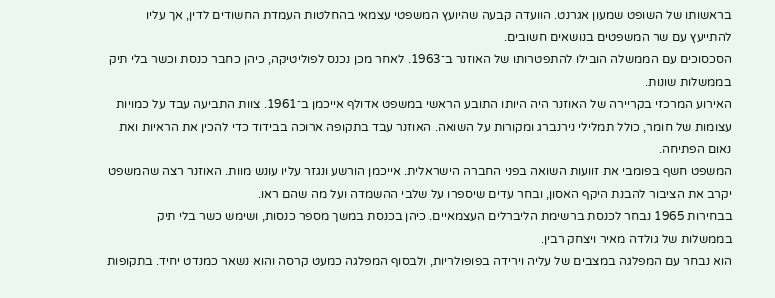בראשותו של השופט שמעון אגרנט. הוועדה קבעה שהיועץ המשפטי עצמאי בהחלטות העמדת החשודים לדין, אך עליו להתייעץ עם שר המשפטים בנושאים חשובים.
הסכסוכים עם הממשלה הובילו להתפטרותו של האוזנר ב־1963. לאחר מכן נכנס לפוליטיקה, כיהן כחבר כנסת וכשר בלי תיק בממשלות שונות.
האירוע המרכזי בקריירה של האוזנר היה היותו התובע הראשי במשפט אדולף אייכמן ב־1961. צוות התביעה עבד על כמויות עצומות של חומר, כולל תמלילי נירנברג ומקורות על השואה. האוזנר עבד בתקופה ארוכה בבידוד כדי להכין את הראיות ואת נאום הפתיחה.
המשפט חשף בפומבי את זוועות השואה בפני החברה הישראלית. אייכמן הורשע ונגזר עליו עונש מוות. האוזנר רצה שהמשפט יקרב את הציבור להבנת היקף האסון, ובחר עדים שיספרו על שלבי ההשמדה ועל מה שהם ראו.
בבחירות 1965 נבחר לכנסת ברשימת הליברלים העצמאיים. כיהן בכנסת במשך מספר כנסות, ושימש כשר בלי תיק בממשלות של גולדה מאיר ויצחק רבין.
הוא נבחר עם המפלגה במצבים של עליה וירידה בפופולריות, ולבסוף המפלגה כמעט קרסה והוא נשאר כמנדט יחיד. בתקופות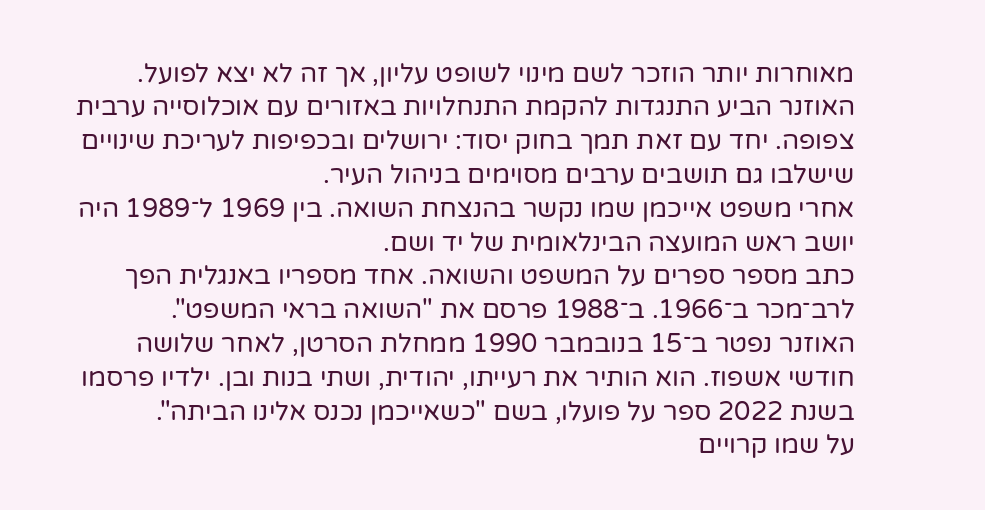מאוחרות יותר הוזכר לשם מינוי לשופט עליון, אך זה לא יצא לפועל.
האוזנר הביע התנגדות להקמת התנחלויות באזורים עם אוכלוסייה ערבית צפופה. יחד עם זאת תמך בחוק יסוד: ירושלים ובכפיפות לעריכת שינויים שישלבו גם תושבים ערבים מסוימים בניהול העיר.
אחרי משפט אייכמן שמו נקשר בהנצחת השואה. בין 1969 ל־1989 היה יושב ראש המועצה הבינלאומית של יד ושם.
כתב מספר ספרים על המשפט והשואה. אחד מספריו באנגלית הפך לרב־מכר ב־1966. ב־1988 פרסם את "השואה בראי המשפט".
האוזנר נפטר ב־15 בנובמבר 1990 ממחלת הסרטן, לאחר שלושה חודשי אשפוז. הוא הותיר את רעייתו, יהודית, ושתי בנות ובן. ילדיו פרסמו בשנת 2022 ספר על פועלו, בשם "כשאייכמן נכנס אלינו הביתה".
על שמו קרויים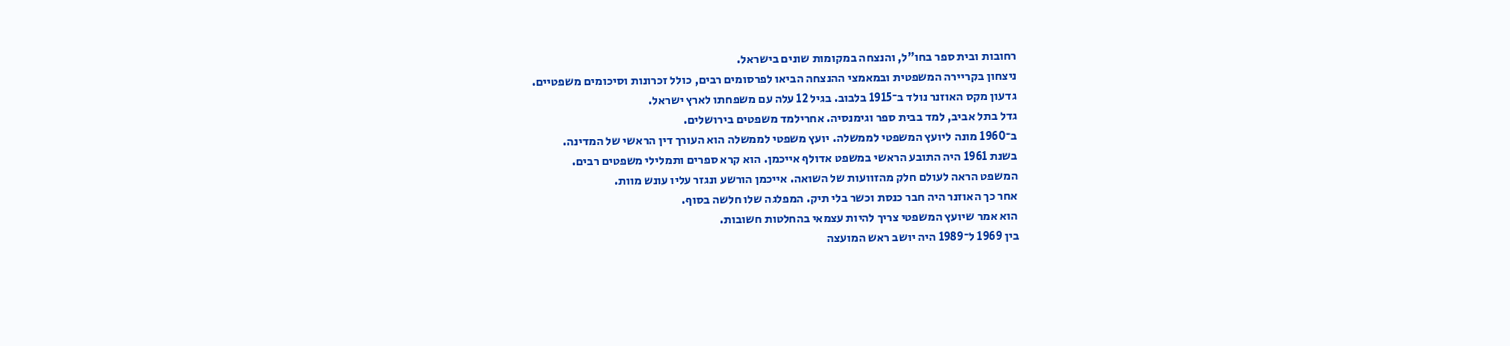רחובות ובית ספר בחו"ל, והנצחה במקומות שונים בישראל.
ניצחון בקריירה המשפטית ובמאמצי ההנצחה הביאו לפרסומים רבים, כולל זכרונות וסיכומים משפטיים.
גדעון מקס האוזנר נולד ב־1915 בלבוב. בגיל 12 עלה עם משפחתו לארץ ישראל.
גדל בתל אביב, למד בבית ספר וגימנסיה. אחרילמד משפטים בירושלים.
ב־1960 מונה ליועץ המשפטי לממשלה. יועץ משפטי לממשלה הוא העורך דין הראשי של המדינה.
בשנת 1961 היה התובע הראשי במשפט אדולף אייכמן. הוא קרא ספרים ותמלילי משפטים רבים.
המשפט הראה לעולם חלק מהזוועות של השואה. אייכמן הורשע ונגזר עליו עונש מוות.
אחר כך האוזנר היה חבר כנסת וכשר בלי תיק. המפלגה שלו חלשה בסוף.
הוא אמר שיועץ המשפטי צריך להיות עצמאי בהחלטות חשובות.
בין 1969 ל־1989 היה יושב ראש המועצה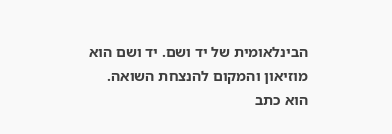הבינלאומית של יד ושם. יד ושם הוא מוזיאון והמקום להנצחת השואה.
הוא כתב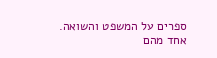ספרים על המשפט והשואה. אחד מהם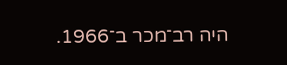היה רב־מכר ב־1966.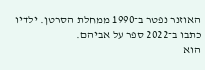האוזנר נפטר ב־1990 ממחלת הסרטן. ילדיו כתבו ב־2022 ספר על אביהם.
הוא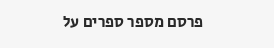פרסם מספר ספרים על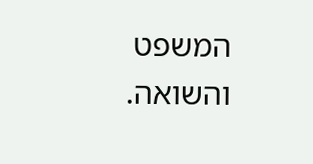המשפט והשואה.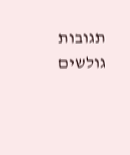תגובות גולשים